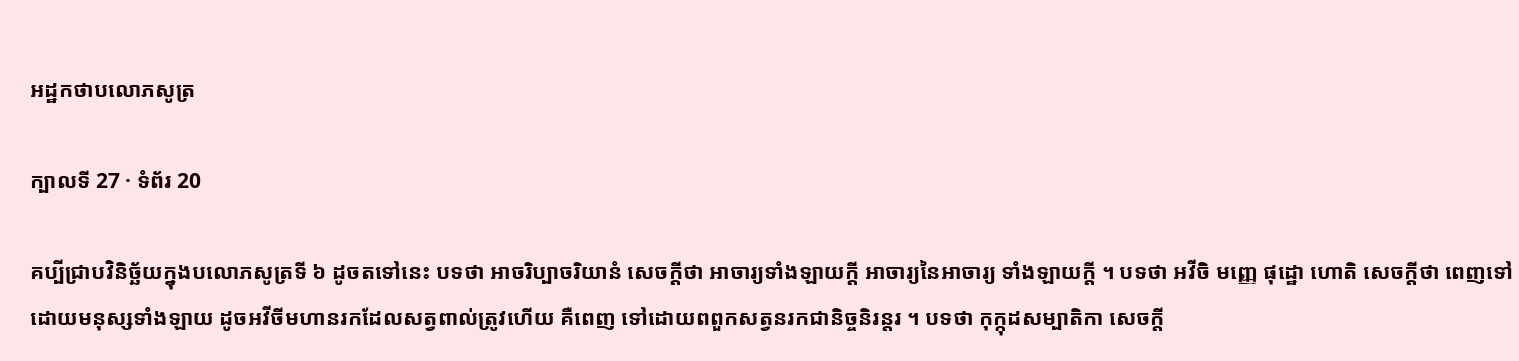អដ្ឋកថាបលោភសូត្រ

ក្បាលទី 27 · ទំព័រ 20

គប្បីជ្រាបវិនិច្ឆ័យក្នុងបលោភសូត្រទី ៦ ដូចតទៅនេះ បទថា អាចរិប្បាចរិយានំ សេចក្តីថា អាចារ្យទាំងឡាយក្តី អាចារ្យនៃអាចារ្យ ទាំងឡាយក្តី ។ បទថា អវីចិ មញ្ញេ ផុដ្ឋោ ហោតិ សេចក្តីថា ពេញទៅ ដោយមនុស្សទាំងឡាយ ដូចអវីចីមហានរកដែលសត្វពាល់ត្រូវហើយ គឺពេញ ទៅដោយពពួកសត្វនរកជានិច្ចនិរន្តរ ។ បទថា កុក្កុដសម្បាតិកា សេចក្តី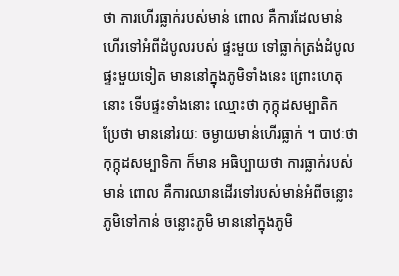ថា ការហើរធ្លាក់របស់មាន់ ពោល គឺការដែលមាន់ហើរទៅអំពីដំបូលរបស់ ផ្ទះមួយ ទៅធ្លាក់ត្រង់ដំបូលផ្ទះមួយទៀត មាននៅក្នុងភូមិទាំងនេះ ព្រោះហេតុ នោះ ទើបផ្ទះទាំងនោះ ឈ្មោះថា កុក្កុដសម្បាតិក ប្រែថា មាននៅរយៈ ចម្ងាយមាន់ហើរធ្លាក់ ។ បាឋៈថា កុក្កុដសម្បាទិកា ក៏មាន អធិប្បាយថា ការធ្លាក់របស់មាន់ ពោល គឺការឈានដើរទៅរបស់មាន់អំពីចន្លោះភូមិទៅកាន់ ចន្លោះភូមិ មាននៅក្នុងភូមិ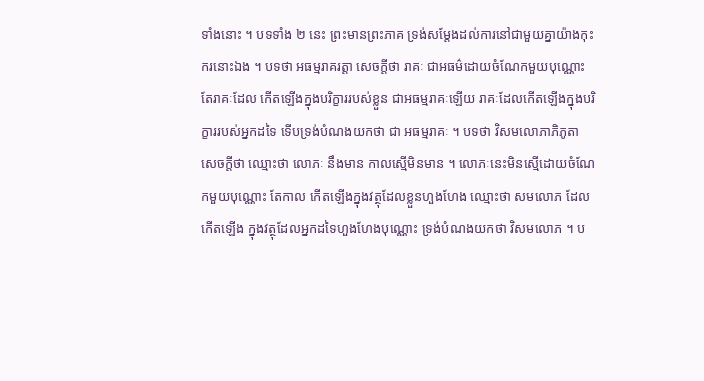ទាំងនោះ ។ បទទាំង ២ នេះ ព្រះមានព្រះភាគ ទ្រង់សម្តែងដល់ការនៅជាមួយគ្នាយ៉ាងកុះករនោះឯង ។ បទថា អធម្មរាគរត្តា សេចក្តីថា រាគៈ ជាអធម៌ដោយចំណែកមួយបុណ្ណោះ តែរាគៈដែល កើតឡើងក្នុងបរិក្ខាររបស់ខ្លួន ជាអធម្មរាគៈឡើយ រាគៈដែលកើតឡើងក្នុងបរិក្ខាររបស់អ្នកដទៃ ទើបទ្រង់បំណងយកថា ជា អធម្មរាគៈ ។ បទថា វិសមលោភាភិភូតា សេចក្តីថា ឈ្មោះថា លោភៈ នឹងមាន កាលស្មើមិនមាន ។ លោភៈនេះមិនស្មើដោយចំណែកមួយបុណ្ណោះ តែកាល កើតឡើងក្នុងវត្ថុដែលខ្លួនហួងហែង ឈ្មោះថា សមលោភ ដែលកើតឡើង ក្នុងវត្ថុដែលអ្នកដទៃហួងហែងបុណ្ណោះ ទ្រង់បំណងយកថា វិសមលោភ ។ ប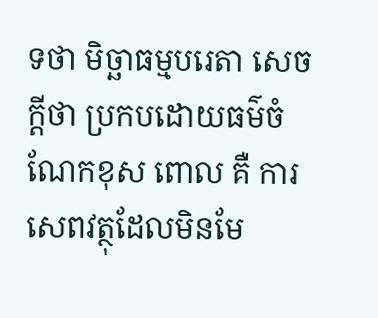ទថា មិច្ឆាធម្មបរេតា សេចក្តីថា ប្រកបដោយធម៌ចំណែកខុស ពោល គឺ ការសេពវត្ថុដែលមិនមែ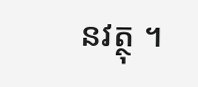នវត្ថុ ។